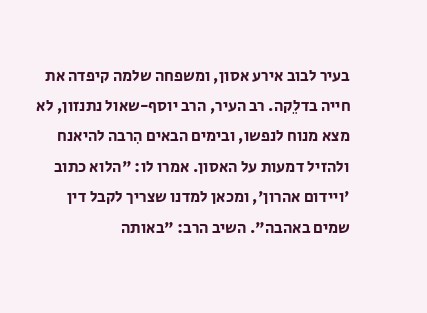בעיר לבוב אירע אסון, ומשפחה שלמה קיפדה את חייה בדלֵקה. רב העיר, הרב יוסף-שאול נתנזון, לא מצא מנוח לנפשו, ובימים הבאים הִרבה להיאנח ולהזיל דמעות על האסון. אמרו לו: "הלוא כתוב 'ויידום אהרון', ומכאן למדנו שצריך לקבל דין שמים באהבה". השיב הרב: "באותה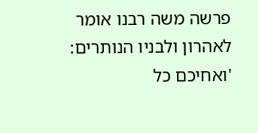פרשה משה רבנו אומר לאהרון ולבניו הנותרים: 'ואחיכם כל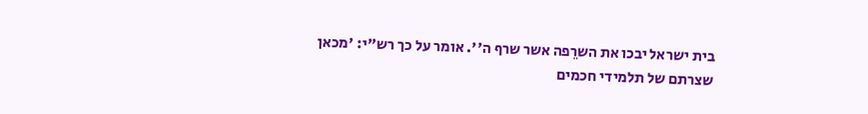בית ישראל יבכו את השרֵפה אשר שרף ה''. אומר על כך רש"י: 'מכאן שצרתם של תלמידי חכמים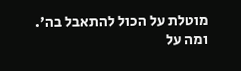מוטלת על הכול להתאבל בה'. ומה על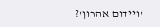'ויידום אהרון'?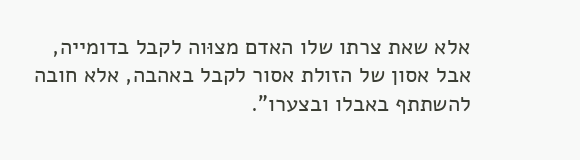אלא שאת צרתו שלו האדם מצוּוה לקבל בדומייה, אבל אסון של הזולת אסור לקבל באהבה, אלא חובה להשתתף באבלו ובצערו".